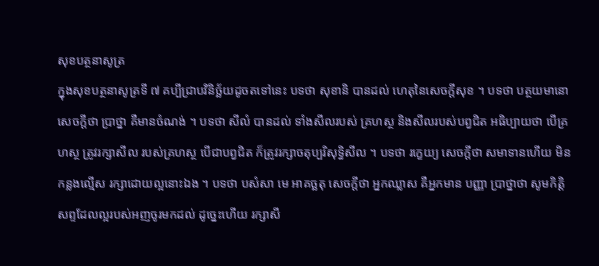សុខបត្ថនាសូត្រ
ក្នុងសុខបត្ថនាសូត្រទី ៧ គប្បីជ្រាបវិនិច្ឆ័យដូចតទៅនេះ បទថា សុខានិ បានដល់ ហេតុនៃសេចក្តីសុខ ។ បទថា បត្ថយមានោ សេចក្តីថា ប្រាថ្នា គឺមានចំណង់ ។ បទថា សីលំ បានដល់ ទាំងសីលរបស់ គ្រហស្ថ និងសីលរបស់បព្វជិត អធិប្បាយថា បើគ្រហស្ថ ត្រូវរក្សាសីល របស់គ្រហស្ថ បើជាបព្វជិត ក៏ត្រូវរក្សាចតុប្បរិសុទ្ធិសីល ។ បទថា រក្ខេយ្យ សេចក្តីថា សមាទានហើយ មិនកន្លងល្មើស រក្សាដោយល្អនោះឯង ។ បទថា បសំសា មេ អាគច្ឆតុ សេចក្តីថា អ្នកឈ្លាស គឺអ្នកមាន បញ្ញា ប្រាថ្នាថា សូមកិត្តិសព្ទដែលល្អរបស់អញចូរមកដល់ ដូច្នេះហើយ រក្សាសី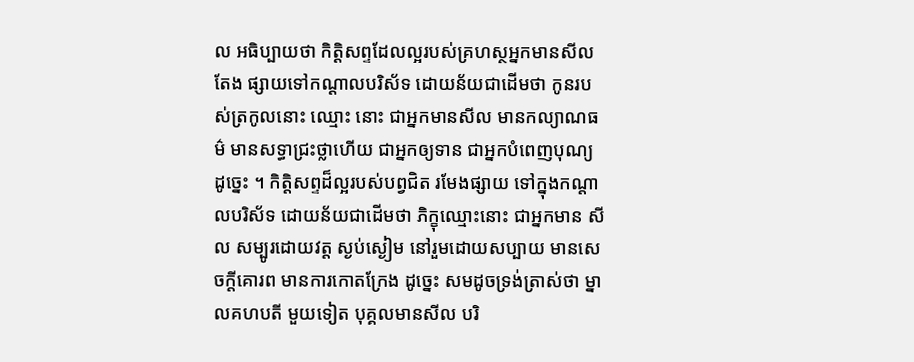ល អធិប្បាយថា កិត្តិសព្ទដែលល្អរបស់គ្រហស្ថអ្នកមានសីល តែង ផ្សាយទៅកណ្តាលបរិស័ទ ដោយន័យជាដើមថា កូនរបស់ត្រកូលនោះ ឈ្មោះ នោះ ជាអ្នកមានសីល មានកល្យាណធម៌ មានសទ្ធាជ្រះថ្លាហើយ ជាអ្នកឲ្យទាន ជាអ្នកបំពេញបុណ្យ ដូច្នេះ ។ កិត្តិសព្ទដ៏ល្អរបស់បព្វជិត រមែងផ្សាយ ទៅក្នុងកណ្តាលបរិស័ទ ដោយន័យជាដើមថា ភិក្ខុឈ្មោះនោះ ជាអ្នកមាន សីល សម្បូរដោយវត្ត ស្ងប់ស្ងៀម នៅរួមដោយសប្បាយ មានសេចក្តីគោរព មានការកោតក្រែង ដូច្នេះ សមដូចទ្រង់ត្រាស់ថា ម្នាលគហបតី មួយទៀត បុគ្គលមានសីល បរិ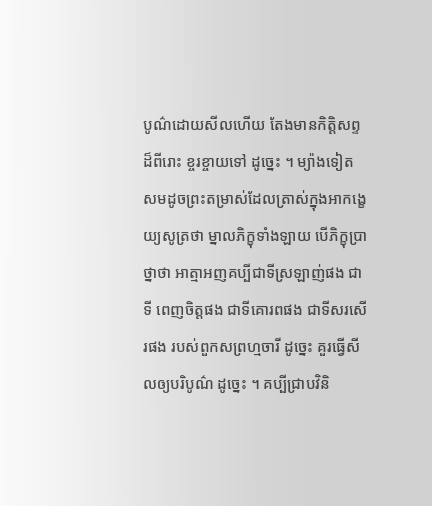បូណ៌ដោយសីលហើយ តែងមានកិត្តិសព្ទដ៏ពីរោះ ខ្ចរខ្ចាយទៅ ដូច្នេះ ។ ម្យ៉ាងទៀត សមដូចព្រះតម្រាស់ដែលត្រាស់ក្នុងអាកង្ខេយ្យសូត្រថា ម្នាលភិក្ខុទាំងឡាយ បើភិក្ខុប្រាថ្នាថា អាត្មាអញគប្បីជាទីស្រឡាញ់ផង ជាទី ពេញចិត្តផង ជាទីគោរពផង ជាទីសរសើរផង របស់ពួកសព្រហ្មចារី ដូច្នេះ គួរធ្វើសីលឲ្យបរិបូណ៌ ដូច្នេះ ។ គប្បីជ្រាបវិនិ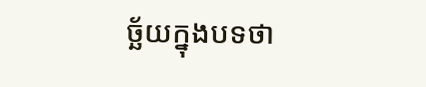ច្ឆ័យក្នុងបទថា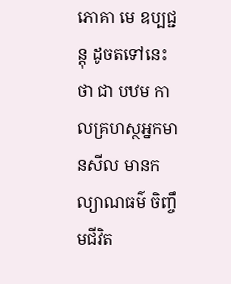ភោគា មេ ឧប្បជ្ជន្តុ ដូចតទៅនេះថា ជា បឋម កាលគ្រហស្ថអ្នកមានសីល មានកល្យាណធម៌ ចិញ្ចឹមជីវិត